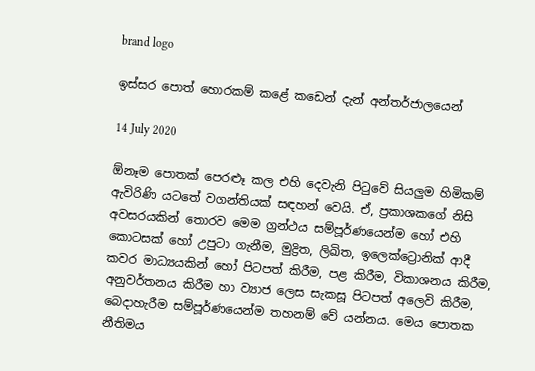brand logo

ඉස්සර පොත් හොරකම් කළේ කඩෙන් දැන් අන්තර්ජාලයෙන්

14 July 2020

ඕනෑම පොතක් පෙරළුෑ කල එහි දෙවැනි පිටුවේ සියලුම හිමිකම් ඇවිරිණි යටතේ වගන්තියක් සඳහන් වෙයි. ඒ, ප්‍රකාශකගේ නිසි අවසරයකින් තොරව මෙම ග්‍රන්ථය සම්පූර්ණයෙන්ම හෝ එහි කොටසක් හෝ උපුටා ගැනීම, මුද්‍රිත, ලිඛිත, ඉලෙක්ට්‍රොනික් ආදී කවර මාධ්‍යයකින් හෝ පිටපත් කිරීම, පළ කිරීම, විකාශනය කිරීම, අනුවර්තනය කිරීම හා ව්‍යාජ ලෙස සැකසූ පිටපත් අලෙවි කිරීම, බෙදාහැරීම සම්පූර්ණයෙන්ම තහනම් වේ යන්නය. මෙය පොතක නීතිමය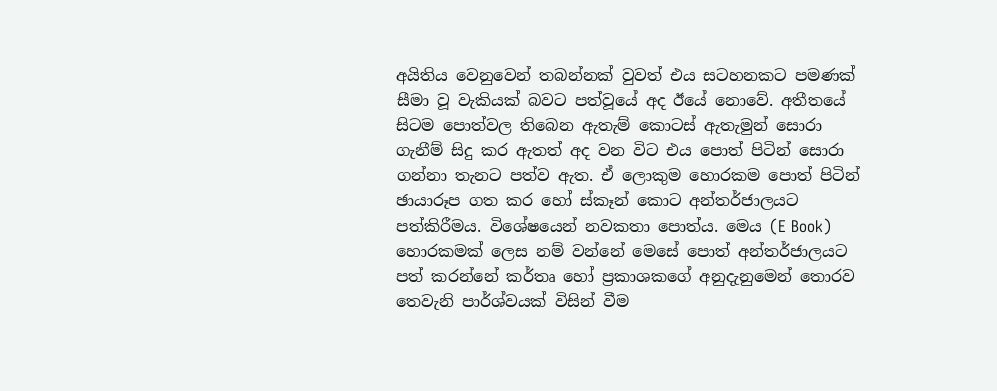අයිතිය වෙනුවෙන් තබන්නක් වුවත් එය සටහනකට පමණක් සීමා වූ වැකියක් බවට පත්වූයේ අද ඊයේ නොවේ. අතීතයේ සිටම පොත්වල තිබෙන ඇතැම් කොටස් ඇතැමුන් සොරා ගැනීම් සිදු කර ඇතත් අද වන විට එය පොත් පිටින් සොරා ගන්නා තැනට පත්ව ඇත. ඒ ලොකුම හොරකම පොත් පිටින් ඡායාරූප ගත කර හෝ ස්කෑන් කොට අන්තර්ජාලයට පත්කිරීමය. විශේෂයෙන් නවකතා පොත්ය. මෙය (E Book) හොරකමක් ලෙස නම් වන්නේ මෙසේ පොත් අන්තර්ජාලයට පත් කරන්නේ කර්තෘ හෝ ප්‍රකාශකගේ අනුදැනුමෙන් තොරව තෙවැනි පාර්ශ්වයක් විසින් වීම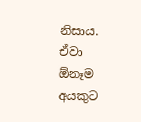නිසාය. ඒවා ඕනෑම අයකුට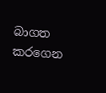බාගත කරගෙන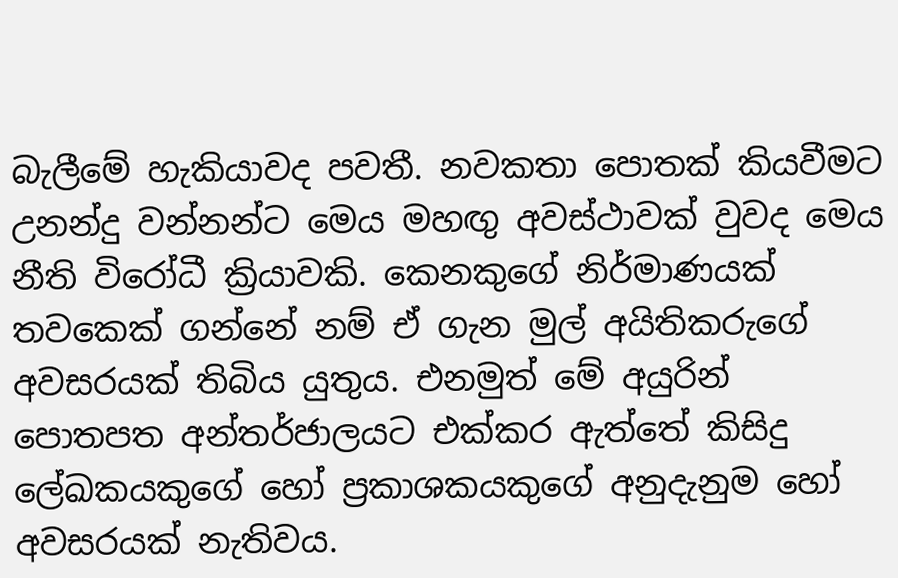බැලීමේ හැකියාවද පවතී. නවකතා පොතක් කියවීමට උනන්දු වන්නන්ට මෙය මහඟු අවස්ථාවක් වුවද මෙය නීති විරෝධී ක්‍රියාවකි. කෙනකුගේ නිර්මාණයක් තවකෙක් ගන්නේ නම් ඒ ගැන මුල් අයිතිකරුගේ අවසරයක් තිබිය යුතුය. එනමුත් මේ අයුරින් පොතපත අන්තර්ජාලයට එක්කර ඇත්තේ කිසිදු ලේඛකයකුගේ හෝ ප්‍රකාශකයකුගේ අනුදැනුම හෝ අවසරයක් නැතිවය.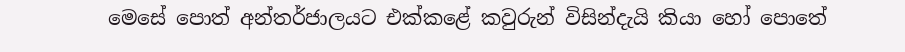මෙසේ පොත් අන්තර්ජාලයට එක්කළේ කවුරුන් විසින්දැයි කියා හෝ පොතේ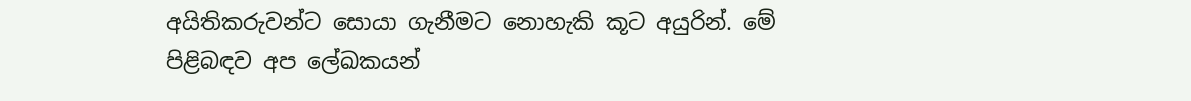අයිතිකරුවන්ට සොයා ගැනීමට නොහැකි කූට අයුරින්. මේ පිළිබඳව අප ලේඛකයන්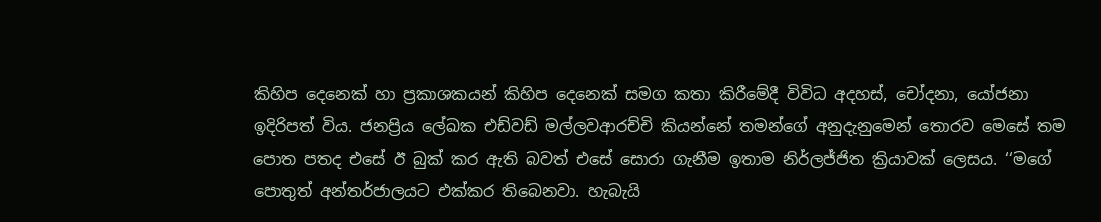කිහිප දෙනෙක් හා ප්‍රකාශකයන් කිහිප දෙනෙක් සමග කතා කිරීමේදී විවිධ අදහස්, චෝදනා, යෝජනා ඉදිරිපත් විය. ජනප්‍රිය ලේඛක එඩ්වඩ් මල්ලවආරච්චි කියන්නේ තමන්ගේ අනුදැනුමෙන් තොරව මෙසේ තම පොත පතද එසේ ඊ බුක් කර ඇති බවත් එසේ සොරා ගැනීම ඉතාම නිර්ලජ්ජිත ක්‍රියාවක් ලෙසය. ‘‘මගේ පොතුත් අන්තර්ජාලයට එක්කර තිබෙනවා. හැබැයි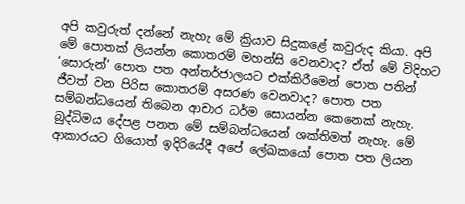අපි කවුරුත් දන්නේ නැහැ මේ ක්‍රියාව සිදුකළේ කවුරුද කියා. අපි මේ පොතක් ලියන්න කොතරම් මහන්සි වෙනවාද? ඒත් මේ විදිහට ‘සොරුන්’ පොත පත අන්තර්ජාලයට එක්කිරීමෙන් පොත පතින් ජීවත් වන පිරිස කොතරම් අසරණ වෙනවාද? පොත පත සම්බන්ධයෙන් තිබෙන ආචාර ධර්ම සොයන්න කෙනෙක් නැහැ. බුද්ධිමය දේපළ පනත මේ සම්බන්ධයෙන් ශක්තිමත් නැහැ. මේ ආකාරයට ගියොත් ඉදිරියේදී අපේ ලේඛකයෝ පොත පත ලියන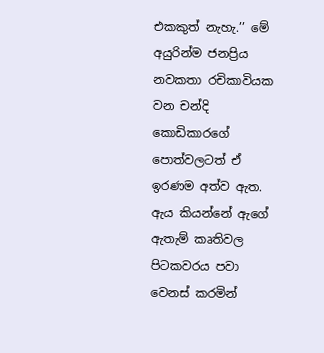එකකුත් නැහැ.’’ මේ අයුරින්ම ජනප්‍රිය නවකතා රචිකාවියක වන චන්දි කොඩිකාරගේ පොත්වලටත් ඒ ඉරණම අත්ව ඇත. ඇය කියන්නේ ඇගේ ඇතැම් කෘතිවල පිටකවරය පවා වෙනස් කරමින්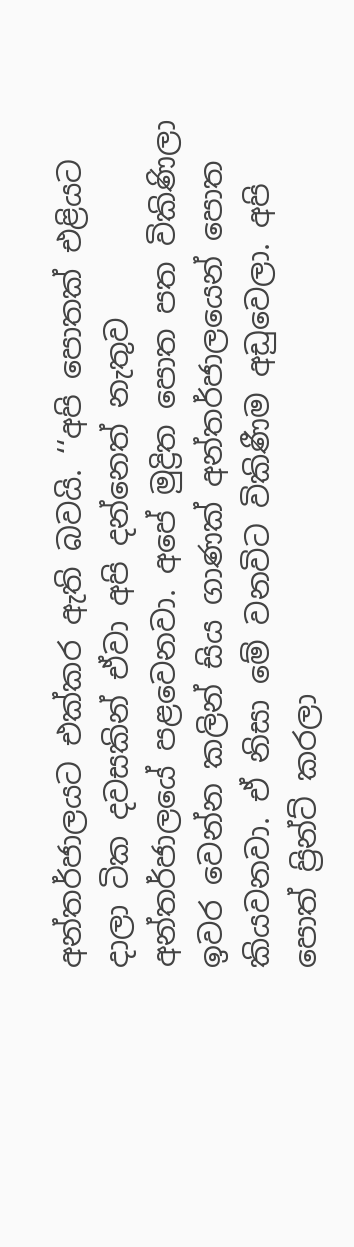අන්තර්ජාලයට එක්කර ඇති බවයි. ‘‘අපි පොතක් එළියට දාලා ටික දවසකින් ඒවා අපි දන්නෙත් නැතුව අන්තර්ජාලයේ පළවෙනවා. අපේ මුද්‍රිත පොත පත විකිණිලා ඉවර වෙන්න කලින් සිය ගාණක් අන්තර්ජාලයෙන් පොත කියවනවා. ඒ නිසා මේ වනවිට විකිණීම අඩුවෙලා. අපි පොත් ප්‍රින්ට් කරලා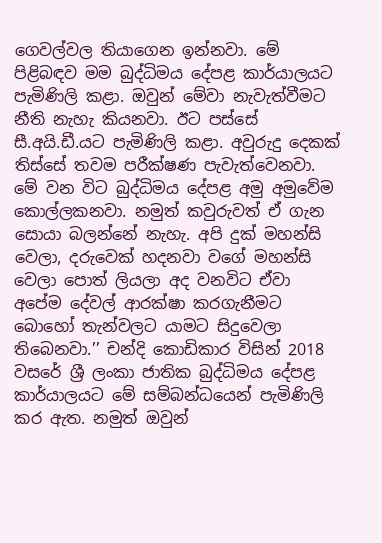ගෙවල්වල තියාගෙන ඉන්නවා. මේ පිළිබඳව මම බුද්ධිමය දේපළ කාර්යාලයට පැමිණිලි කළා. ඔවුන් මේවා නැවැත්වීමට නීති නැහැ කියනවා. ඊට පස්සේ සී.අයි.ඩී.යට පැමිණිලි කළා. අවුරුදු දෙකක් තිස්සේ තවම පරීක්ෂණ පැවැත්වෙනවා. මේ වන විට බුද්ධිමය දේපළ අමු අමුවේම කොල්ලකනවා. නමුත් කවුරුවත් ඒ ගැන සොයා බලන්නේ නැහැ. අපි දුක් මහන්සි වෙලා, දරුවෙක් හදනවා වගේ මහන්සි වෙලා පොත් ලියලා අද වනවිට ඒවා අපේම දේවල් ආරක්ෂා කරගැනීමට බොහෝ තැන්වලට යාමට සිදුවෙලා තිබෙනවා.’’ චන්දි කොඩිකාර විසින් 2018 වසරේ ශ්‍රී ලංකා ජාතික බුද්ධිමය දේපළ කාර්යාලයට මේ සම්බන්ධයෙන් පැමිණිලි කර ඇත. නමුත් ඔවුන්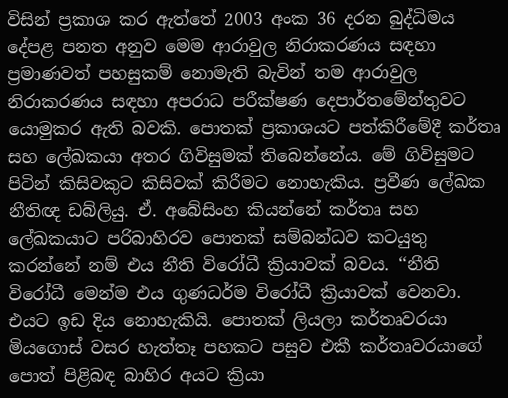විසින් ප්‍රකාශ කර ඇත්තේ 2003 අංක 36 දරන බුද්ධිමය දේපළ පනත අනුව මෙම ආරාවුල නිරාකරණය සඳහා ප්‍රමාණවත් පහසුකම් නොමැති බැවින් තම ආරාවුල නිරාකරණය සඳහා අපරාධ පරීක්ෂණ දෙපාර්තමේන්තුවට යොමුකර ඇති බවකි. පොතක් ප්‍රකාශයට පත්කිරීමේදී කර්තෘ සහ ලේඛකයා අතර ගිවිසුමක් තිබෙන්නේය. මේ ගිවිසුමට පිටින් කිසිවකුට කිසිවක් කිරීමට නොහැකිය. ප්‍රවීණ ලේඛක නීතිඥ ඩබ්ලියු. ඒ. අබේසිංහ කියන්නේ කර්තෘ සහ ලේඛකයාට පරිබාහිරව පොතක් සම්බන්ධව කටයුතු කරන්නේ නම් එය නීති විරෝධී ක්‍රියාවක් බවය. ‘‘නීති විරෝධී මෙන්ම එය ගුණධර්ම විරෝධී ක්‍රියාවක් වෙනවා. එයට ඉඩ දිය නොහැකියි. පොතක් ලියලා කර්තෘවරයා මියගොස් වසර හැත්තෑ පහකට පසුව එකී කර්තෘවරයාගේ පොත් පිළිබඳ බාහිර අයට ක්‍රියා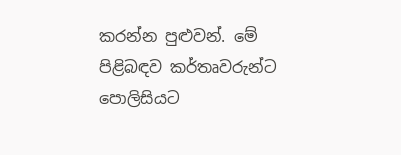කරන්න පුළුවන්. මේ පිළිබඳව කර්තෘවරුන්ට පොලිසියට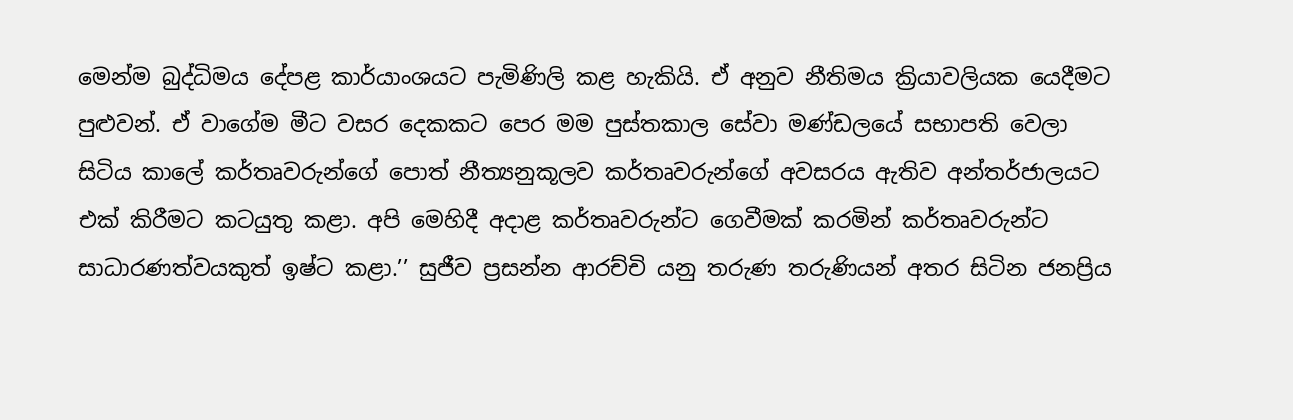මෙන්ම බුද්ධිමය දේපළ කාර්යාංශයට පැමිණිලි කළ හැකියි. ඒ අනුව නීතිමය ක්‍රියාවලියක යෙදීමට පුළුවන්. ඒ වාගේම මීට වසර දෙකකට පෙර මම පුස්තකාල සේවා මණ්ඩලයේ සභාපති වෙලා සිටිය කාලේ කර්තෘවරුන්ගේ පොත් නීත්‍යනුකූලව කර්තෘවරුන්ගේ අවසරය ඇතිව අන්තර්ජාලයට එක් කිරීමට කටයුතු කළා. අපි මෙහිදී අදාළ කර්තෘවරුන්ට ගෙවීමක් කරමින් කර්තෘවරුන්ට සාධාරණත්වයකුත් ඉෂ්ට කළා.’’ සුජීව ප්‍රසන්න ආරච්චි යනු තරුණ තරුණියන් අතර සිටින ජනප්‍රිය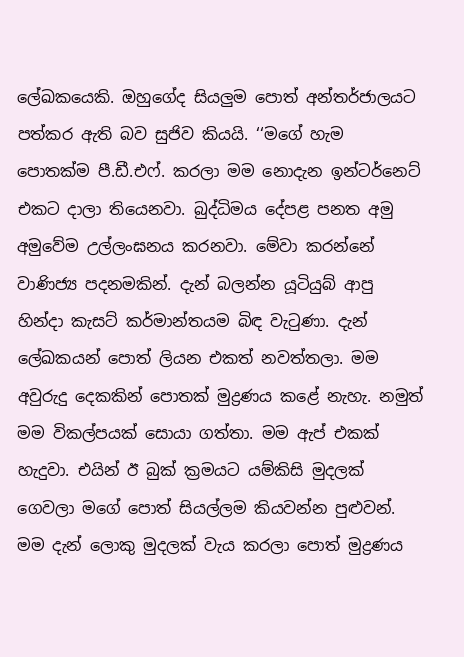ලේඛකයෙකි. ඔහුගේද සියලුම පොත් අන්තර්ජාලයට පත්කර ඇති බව සුජිව කියයි. ‘‘මගේ හැම පොතක්ම පී.ඩී.එෆ්. කරලා මම නොදැන ඉන්ටර්නෙට් එකට දාලා තියෙනවා. බුද්ධිමය දේපළ පනත අමු අමුවේම උල්ලංඝනය කරනවා. මේවා කරන්නේ වාණිජ්‍ය පදනමකින්. දැන් බලන්න යූටියුබ් ආපු හින්දා කැසට් කර්මාන්තයම බිඳ වැටුණා. දැන් ලේඛකයන් පොත් ලියන එකත් නවත්තලා. මම අවුරුදු දෙකකින් පොතක් මුද්‍රණය කළේ නැහැ. නමුත් මම විකල්පයක් සොයා ගත්තා. මම ඇප් එකක් හැදුවා. එයින් ඊ බුක් ක්‍රමයට යම්කිසි මුදලක් ගෙවලා මගේ පොත් සියල්ලම කියවන්න පුළුවන්. මම දැන් ලොකු මුදලක් වැය කරලා පොත් මුද්‍රණය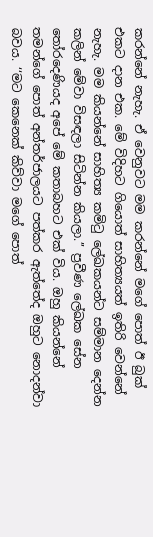කරන්නේ නැහැ. ඒ වෙනුවට මම කරන්නේ මගේ පොත් ඊ බුක් එකට දාන එක. මේ විදිහට ගියොත් සාහිත්‍යයත් ඉතිරි වෙන්නේ නැහැ. මම කියන්නේ සාහිත්‍ය කමිටු ලේඛකයන්ට සම්මාන දෙන්න කලින් මේවා විසඳලා සිටින්න කියලා.’’ ප්‍රවීණ ලේඛක සේන තෝරදෙණියද අපේ මේ කතාබහට එක් විය. ඔහු කියන්නේ තමන්ගේ පොත් අන්තර්ජාලයට පත්කර ඇත්තේද ඔහුට නොදන්වා බවය. ‘‘මට කෙනෙක් කිව්වා මගේ පොත්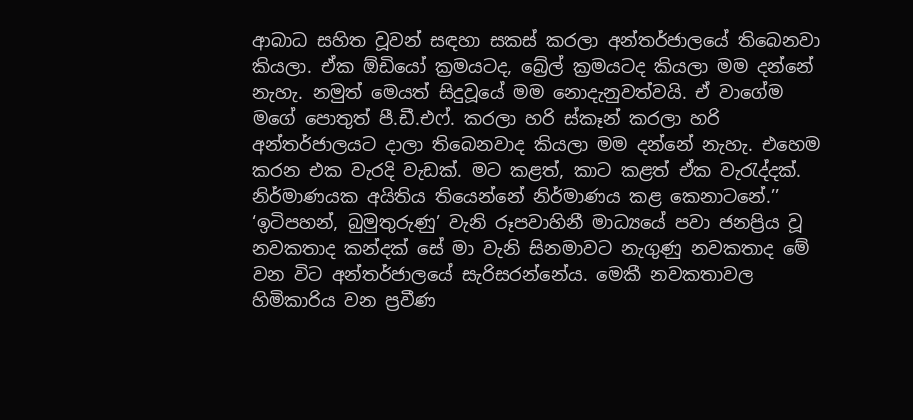ආබාධ සහිත වූවන් සඳහා සකස් කරලා අන්තර්ජාලයේ තිබෙනවා කියලා. ඒක ඕඩියෝ ක්‍රමයටද, බ්‍රේල් ක්‍රමයටද කියලා මම දන්නේ නැහැ. නමුත් මෙයත් සිදුවූයේ මම නොදැනුවත්වයි. ඒ වාගේම මගේ පොතුත් පී.ඩී.එෆ්. කරලා හරි ස්කෑන් කරලා හරි අන්තර්ජාලයට දාලා තිබෙනවාද කියලා මම දන්නේ නැහැ. එහෙම කරන එක වැරදි වැඩක්. මට කළත්, කාට කළත් ඒක වැරැද්දක්. නිර්මාණයක අයිතිය තියෙන්නේ නිර්මාණය කළ කෙනාටනේ.’’ ‘ඉටිපහන්, බුමුතුරුණු’ වැනි රූපවාහිනී මාධ්‍යයේ පවා ජනප්‍රිය වූ නවකතාද කන්දක් සේ මා වැනි සිනමාවට නැගුණු නවකතාද මේ වන විට අන්තර්ජාලයේ සැරිසරන්නේය. මෙකී නවකතාවල හිමිකාරිය වන ප්‍රවීණ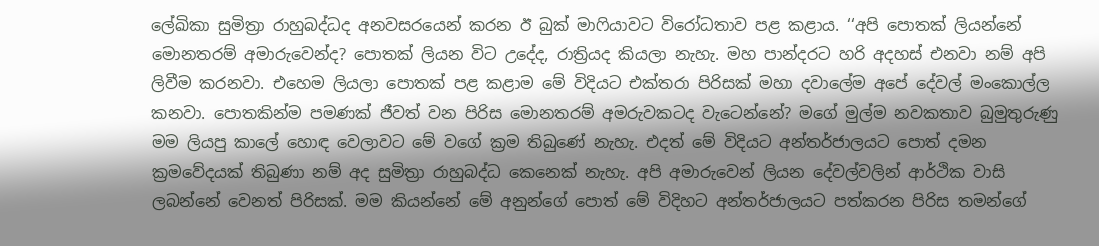ලේඛිකා සුමිත්‍රා රාහුබද්ධද අනවසරයෙන් කරන ඊ බුක් මාෆියාවට විරෝධතාව පළ කළාය. ‘‘අපි පොතක් ලියන්නේ මොනතරම් අමාරුවෙන්ද? පොතක් ලියන විට උදේද, රාත්‍රියද කියලා නැහැ. මහ පාන්දරට හරි අදහස් එනවා නම් අපි ලිවීම කරනවා. එහෙම ලියලා පොතක් පළ කළාම මේ විදියට එක්තරා පිරිසක් මහා දවාලේම අපේ දේවල් මංකොල්ල කනවා. පොතකින්ම පමණක් ජීවත් වන පිරිස මොනතරම් අමරුවකටද වැටෙන්නේ? මගේ මුල්ම නවකතාව බුමුතුරුණු මම ලියපු කාලේ හොඳ වෙලාවට මේ වගේ ක්‍රම තිබුණේ නැහැ. එදත් මේ විදියට අන්තර්ජාලයට පොත් දමන ක්‍රමවේදයක් තිබුණා නම් අද සුමිත්‍රා රාහුබද්ධ කෙනෙක් නැහැ. අපි අමාරුවෙන් ලියන දේවල්වලින් ආර්ථික වාසි ලබන්නේ වෙනත් පිරිසක්. මම කියන්නේ මේ අනුන්ගේ පොත් මේ විදිහට අන්තර්ජාලයට පත්කරන පිරිස තමන්ගේ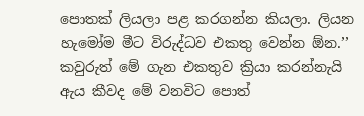පොතක් ලියලා පළ කරගන්න කියලා. ලියන හැමෝම මීට විරුද්ධව එකතු වෙන්න ඕන.’’ කවුරුත් මේ ගැන එකතුව ක්‍රියා කරන්නැයි ඇය කීවද මේ වනවිට පොත්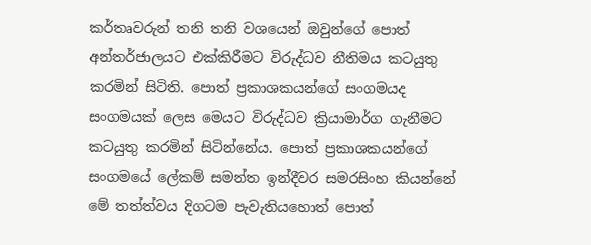කර්තෘවරුන් තනි තනි වශයෙන් ඔවුන්ගේ පොත් අන්තර්ජාලයට එක්කිරීමට විරුද්ධව නීතිමය කටයුතු කරමින් සිටිති. පොත් ප්‍රකාශකයන්ගේ සංගමයද සංගමයක් ලෙස මෙයට විරුද්ධව ක්‍රියාමාර්ග ගැනීමට කටයුතු කරමින් සිටින්නේය. පොත් ප්‍රකාශකයන්ගේ සංගමයේ ලේකම් සමන්ත ඉන්දීවර සමරසිංහ කියන්නේ මේ තත්ත්වය දිගටම පැවැතියහොත් පොත්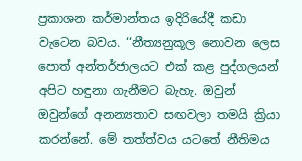ප්‍රකාශන කර්මාන්තය ඉදිරියේදී කඩා වැටෙන බවය. ‘‘නීත්‍යනුකූල නොවන ලෙස පොත් අන්තර්ජාලයට එක් කළ පුද්ගලයන් අපිට හඳුනා ගැනීමට බැහැ. ඔවුන් ඔවුන්ගේ අනන්‍යතාව සඟවලා තමයි ක්‍රියා කරන්නේ. මේ තත්ත්වය යටතේ නීතිමය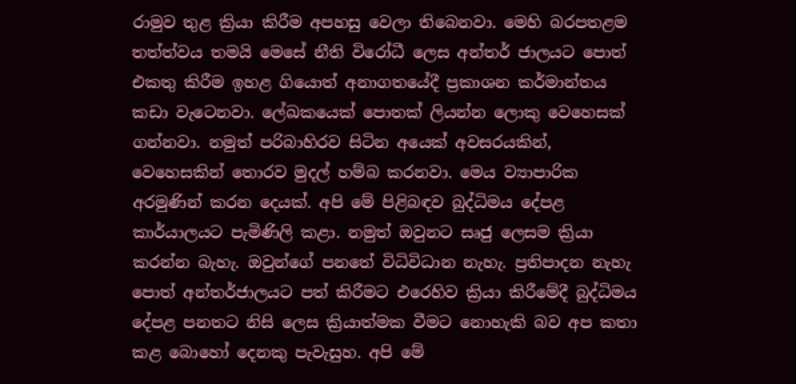රාමුව තුළ ක්‍රියා කිරීම අපහසු වෙලා තිබෙනවා. මෙහි බරපතළම තත්ත්වය තමයි මෙසේ නීති විරෝධී ලෙස අන්තර් ජාලයට පොත් එකතු කිරීම ඉහළ ගියොත් අනාගතයේදී ප්‍රකාශන කර්මාන්තය කඩා වැටෙනවා. ලේඛකයෙක් පොතක් ලියන්න ලොකු වෙහෙසක් ගන්නවා. නමුත් පරිබාහිරව සිටින අයෙක් අවසරයකින්, වෙහෙසකින් තොරව මුදල් හම්බ කරනවා. මෙය ව්‍යාපාරික අරමුණින් කරන දෙයක්. අපි මේ පිළිබඳව බුද්ධිමය දේපළ කාර්යාලයට පැමිණිලි කළා. නමුත් ඔවුනට සෘජු ලෙසම ක්‍රියා කරන්න බැහැ. ඔවුන්ගේ පනතේ විධිවිධාන නැහැ. ප්‍රතිපාදන නැහැ පොත් අන්තර්ජාලයට පත් කිරීමට එරෙහිව ක්‍රියා කිරීමේදී බුද්ධිමය දේපළ පනතට නිසි ලෙස ක්‍රියාත්මක වීමට නොහැකි බව අප කතා කළ බොහෝ දෙනකු පැවැසුහ. අපි මේ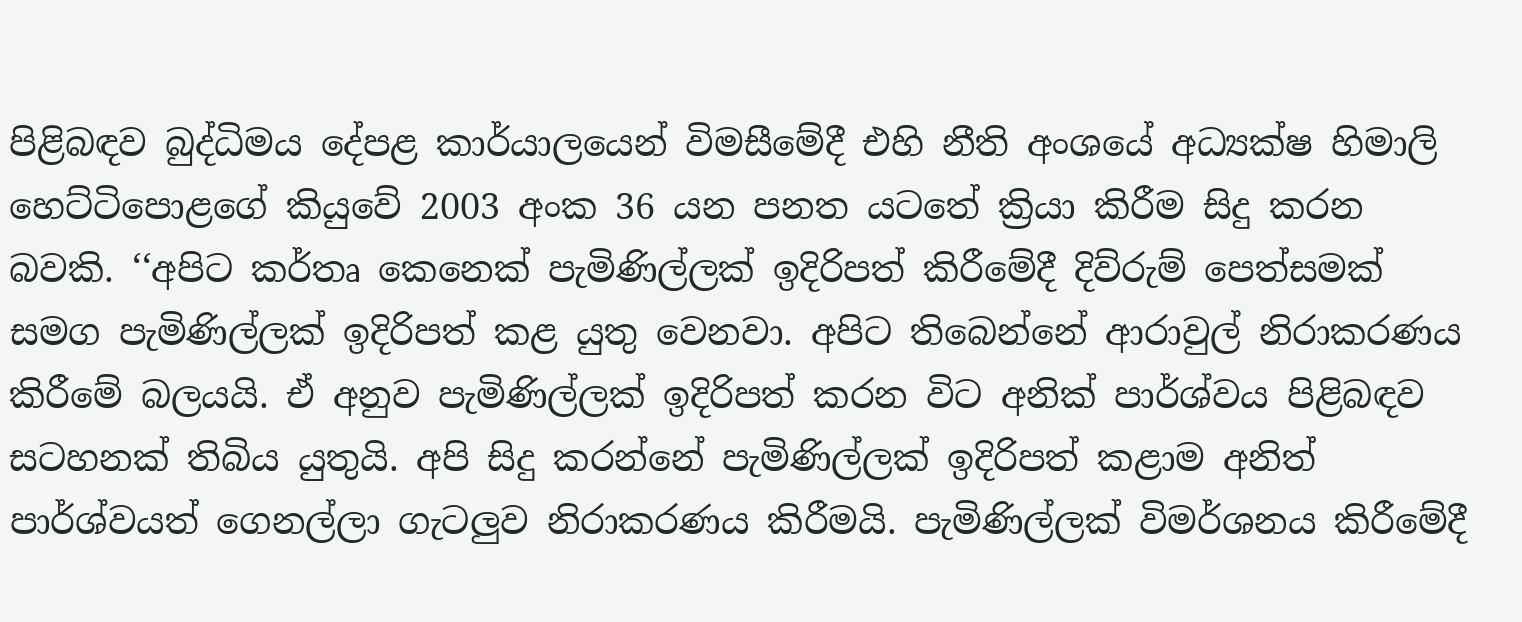පිළිබඳව බුද්ධිමය දේපළ කාර්යාලයෙන් විමසීමේදී එහි නීති අංශයේ අධ්‍යක්ෂ හිමාලි හෙට්ටිපොළගේ කියුවේ 2003 අංක 36 යන පනත යටතේ ක්‍රියා කිරීම සිදු කරන බවකි. ‘‘අපිට කර්තෘ කෙනෙක් පැමිණිල්ලක් ඉදිරිපත් කිරීමේදී දිව්රුම් පෙත්සමක් සමග පැමිණිල්ලක් ඉදිරිපත් කළ යුතු වෙනවා. අපිට තිබෙන්නේ ආරාවුල් නිරාකරණය කිරීමේ බලයයි. ඒ අනුව පැමිණිල්ලක් ඉදිරිපත් කරන විට අනික් පාර්ශ්වය පිළිබඳව සටහනක් තිබිය යුතුයි. අපි සිදු කරන්නේ පැමිණිල්ලක් ඉදිරිපත් කළාම අනිත් පාර්ශ්වයත් ගෙනල්ලා ගැටලුව නිරාකරණය කිරීමයි. පැමිණිල්ලක් විමර්ශනය කිරීමේදී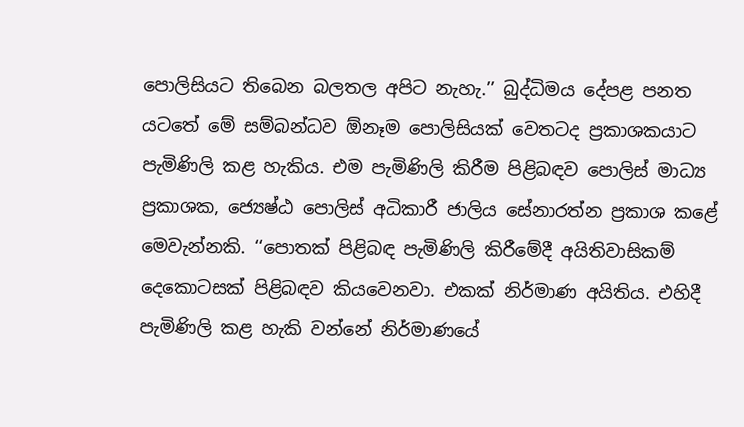පොලිසියට තිබෙන බලතල අපිට නැහැ.’’ බුද්ධිමය දේපළ පනත යටතේ මේ සම්බන්ධව ඕනෑම පොලිසියක් වෙතටද ප්‍රකාශකයාට පැමිණිලි කළ හැකිය. එම පැමිණිලි කිරීම පිළිබඳව පොලිස් මාධ්‍ය ප්‍රකාශක, ජ්‍යෙෂ්ඨ පොලිස් අධිකාරී ජාලිය සේනාරත්න ප්‍රකාශ කළේ මෙවැන්නකි. ‘‘පොතක් පිළිබඳ පැමිණිලි කිරීමේදී අයිතිවාසිකම් දෙකොටසක් පිළිබඳව කියවෙනවා. එකක් නිර්මාණ අයිතිය. එහිදී පැමිණිලි කළ හැකි වන්නේ නිර්මාණයේ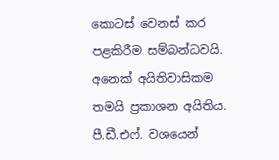කොටස් වෙනස් කර පළකිරීම සම්බන්ධවයි. අනෙක් අයිතිවාසිකම තමයි ප්‍රකාශන අයිතිය. පී.ඩී.එෆ්. වශයෙන්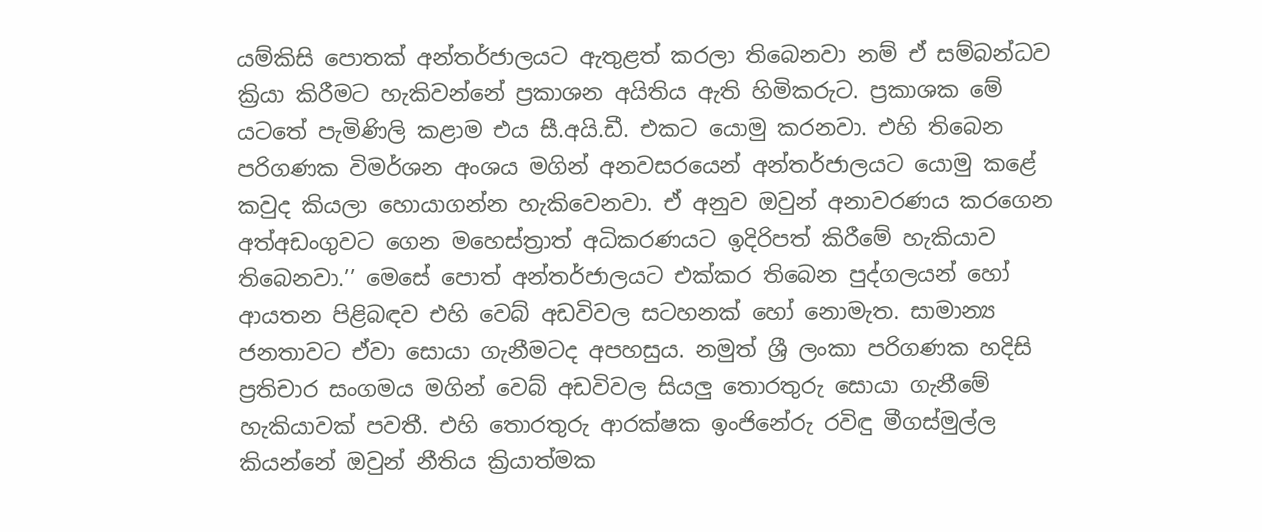යම්කිසි පොතක් අන්තර්ජාලයට ඇතුළත් කරලා තිබෙනවා නම් ඒ සම්බන්ධව ක්‍රියා කිරීමට හැකිවන්නේ ප්‍රකාශන අයිතිය ඇති හිමිකරුට. ප්‍රකාශක මේ යටතේ පැමිණිලි කළාම එය සී.අයි.ඩී. එකට යොමු කරනවා. එහි තිබෙන පරිගණක විමර්ශන අංශය මගින් අනවසරයෙන් අන්තර්ජාලයට යොමු කළේ කවුද කියලා හොයාගන්න හැකිවෙනවා. ඒ අනුව ඔවුන් අනාවරණය කරගෙන අත්අඩංගුවට ගෙන මහෙස්ත්‍රාත් අධිකරණයට ඉදිරිපත් කිරීමේ හැකියාව තිබෙනවා.’’ මෙසේ පොත් අන්තර්ජාලයට එක්කර තිබෙන පුද්ගලයන් හෝ ආයතන පිළිබඳව එහි වෙබ් අඩවිවල සටහනක් හෝ නොමැත. සාමාන්‍ය ජනතාවට ඒවා සොයා ගැනීමටද අපහසුය. නමුත් ශ්‍රී ලංකා පරිගණක හදිසි ප්‍රතිචාර සංගමය මගින් වෙබ් අඩවිවල සියලු තොරතුරු සොයා ගැනීමේ හැකියාවක් පවතී. එහි තොරතුරු ආරක්ෂක ඉංජිනේරු රවිඳු මීගස්මුල්ල කියන්නේ ඔවුන් නීතිය ක්‍රියාත්මක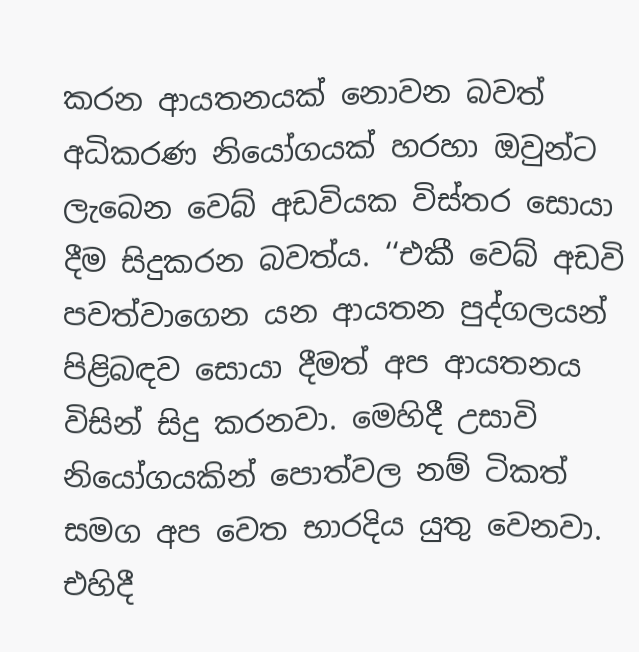කරන ආයතනයක් නොවන බවත් අධිකරණ නියෝගයක් හරහා ඔවුන්ට ලැබෙන වෙබ් අඩවියක විස්තර සොයා දීම සිදුකරන බවත්ය. ‘‘එකී වෙබ් අඩවි පවත්වාගෙන යන ආයතන පුද්ගලයන් පිළිබඳව සොයා දීමත් අප ආයතනය විසින් සිදු කරනවා. මෙහිදී උසාවි නියෝගයකින් පොත්වල නම් ටිකත් සමග අප වෙත භාරදිය යුතු වෙනවා. එහිදී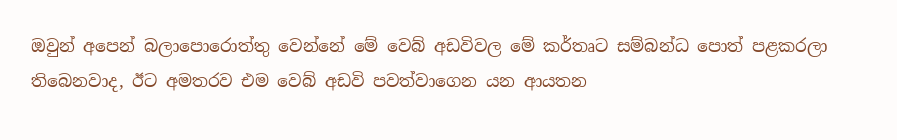ඔවුන් අපෙන් බලාපොරොත්තු වෙන්නේ මේ වෙබ් අඩවිවල මේ කර්තෘට සම්බන්ධ පොත් පළකරලා තිබෙනවාද, ඊට අමතරව එම වෙබ් අඩවි පවත්වාගෙන යන ආයතන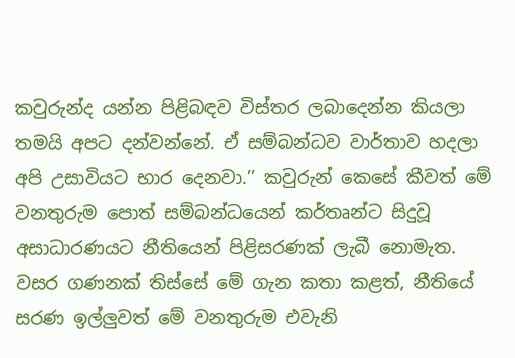කවුරුන්ද යන්න පිළිබඳව විස්තර ලබාදෙන්න කියලා තමයි අපට දන්වන්නේ. ඒ සම්බන්ධව වාර්තාව හදලා අපි උසාවියට භාර දෙනවා.’’ කවුරුන් කෙසේ කීවත් මේ වනතුරුම පොත් සම්බන්ධයෙන් කර්තෘන්ට සිදුවූ අසාධාරණයට නීතියෙන් පිළිසරණක් ලැබී නොමැත. වසර ගණනක් තිස්සේ මේ ගැන කතා කළත්, නීතියේ සරණ ඉල්ලුවත් මේ වනතුරුම එවැනි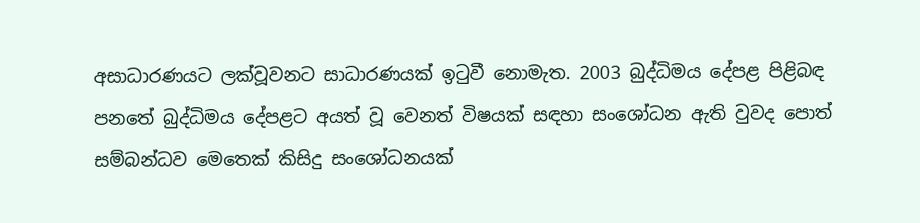අසාධාරණයට ලක්වූවනට සාධාරණයක් ඉටුවී නොමැත. 2003 බුද්ධිමය දේපළ පිළිබඳ පනතේ බුද්ධිමය දේපළට අයත් වූ වෙනත් විෂයක් සඳහා සංශෝධන ඇති වුවද පොත් සම්බන්ධව මෙතෙක් කිසිදු සංශෝධනයක්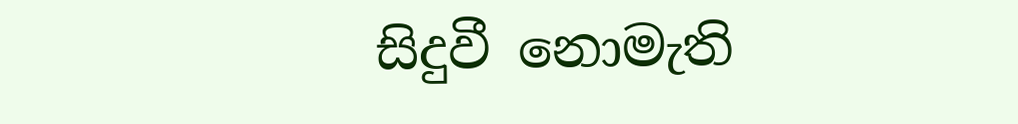සිදුවී නොමැති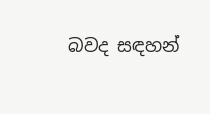බවද සඳහන්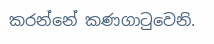කරන්නේ කණගාටුවෙනි.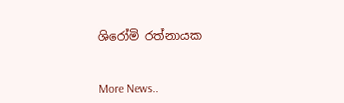ශිරෝමි රත්නායක


More News..